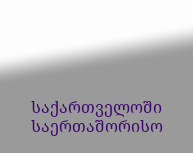საქართველოში საერთაშორისო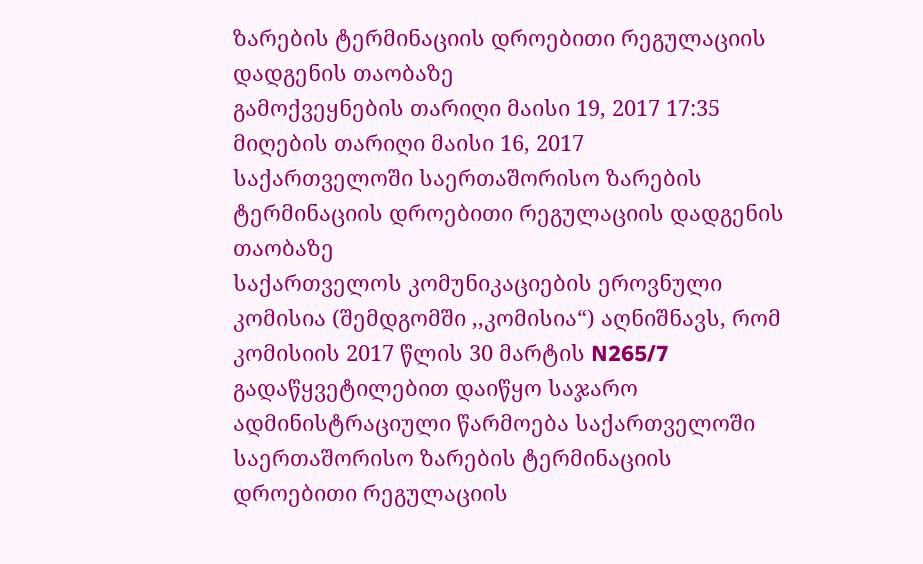ზარების ტერმინაციის დროებითი რეგულაციის დადგენის თაობაზე
გამოქვეყნების თარიღი მაისი 19, 2017 17:35
მიღების თარიღი მაისი 16, 2017
საქართველოში საერთაშორისო ზარების ტერმინაციის დროებითი რეგულაციის დადგენის თაობაზე
საქართველოს კომუნიკაციების ეროვნული კომისია (შემდგომში ,,კომისია“) აღნიშნავს, რომ კომისიის 2017 წლის 30 მარტის N265/7 გადაწყვეტილებით დაიწყო საჯარო ადმინისტრაციული წარმოება საქართველოში საერთაშორისო ზარების ტერმინაციის დროებითი რეგულაციის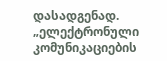დასადგენად.
„ელექტრონული კომუნიკაციების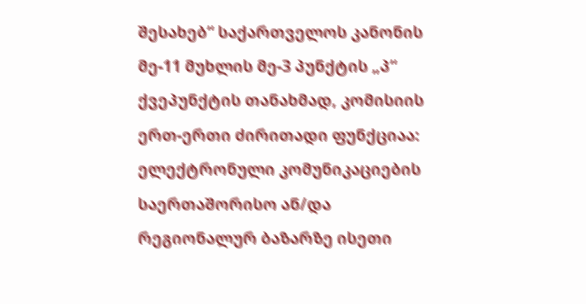შესახებ“ საქართველოს კანონის მე-11 მუხლის მე-3 პუნქტის „პ“ ქვეპუნქტის თანახმად, კომისიის ერთ-ერთი ძირითადი ფუნქციაა: ელექტრონული კომუნიკაციების საერთაშორისო ან/და რეგიონალურ ბაზარზე ისეთი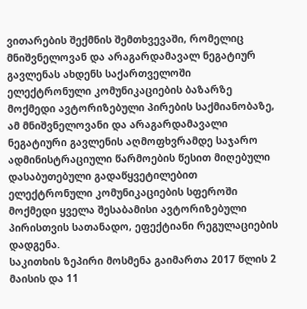ვითარების შექმნის შემთხვევაში, რომელიც მნიშვნელოვან და არაგარდამავალ ნეგატიურ გავლენას ახდენს საქართველოში ელექტრონული კომუნიკაციების ბაზარზე მოქმედი ავტორიზებული პირების საქმიანობაზე, ამ მნიშვნელოვანი და არაგარდამავალი ნეგატიური გავლენის აღმოფხვრამდე საჯარო ადმინისტრაციული წარმოების წესით მიღებული დასაბუთებული გადაწყვეტილებით ელექტრონული კომუნიკაციების სფეროში მოქმედი ყველა შესაბამისი ავტორიზებული პირისთვის სათანადო, ეფექტიანი რეგულაციების დადგენა.
საკითხის ზეპირი მოსმენა გაიმართა 2017 წლის 2 მაისის და 11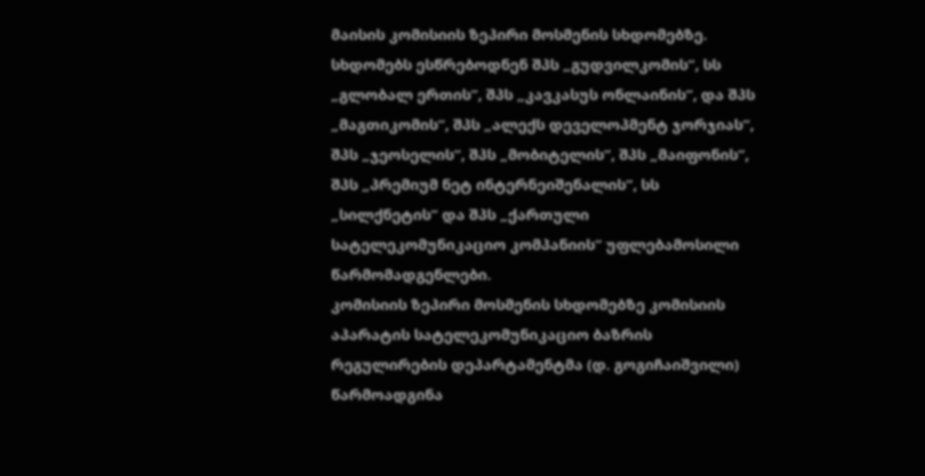მაისის კომისიის ზეპირი მოსმენის სხდომებზე. სხდომებს ესწრებოდნენ შპს „გუდვილკომის“, სს „გლობალ ერთის“, შპს „კავკასუს ონლაინის“, და შპს „მაგთიკომის“, შპს „ალექს დეველოპმენტ ჯორჯიას“, შპს „ჯეოსელის“, შპს „მობიტელის“, შპს „მაიფონის“, შპს „პრემიუმ ნეტ ინტერნეიშენალის“, სს „სილქნეტის“ და შპს „ქართული სატელეკომუნიკაციო კომპანიის“ უფლებამოსილი წარმომადგენლები.
კომისიის ზეპირი მოსმენის სხდომებზე კომისიის აპარატის სატელეკომუნიკაციო ბაზრის რეგულირების დეპარტამენტმა (დ. გოგიჩაიშვილი) წარმოადგინა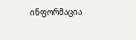ინფორმაცია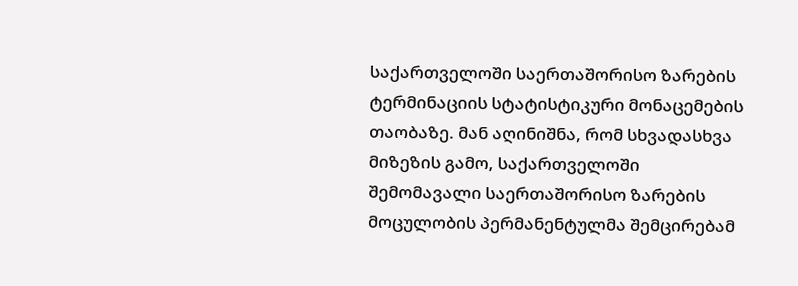საქართველოში საერთაშორისო ზარების ტერმინაციის სტატისტიკური მონაცემების თაობაზე. მან აღინიშნა, რომ სხვადასხვა მიზეზის გამო, საქართველოში შემომავალი საერთაშორისო ზარების მოცულობის პერმანენტულმა შემცირებამ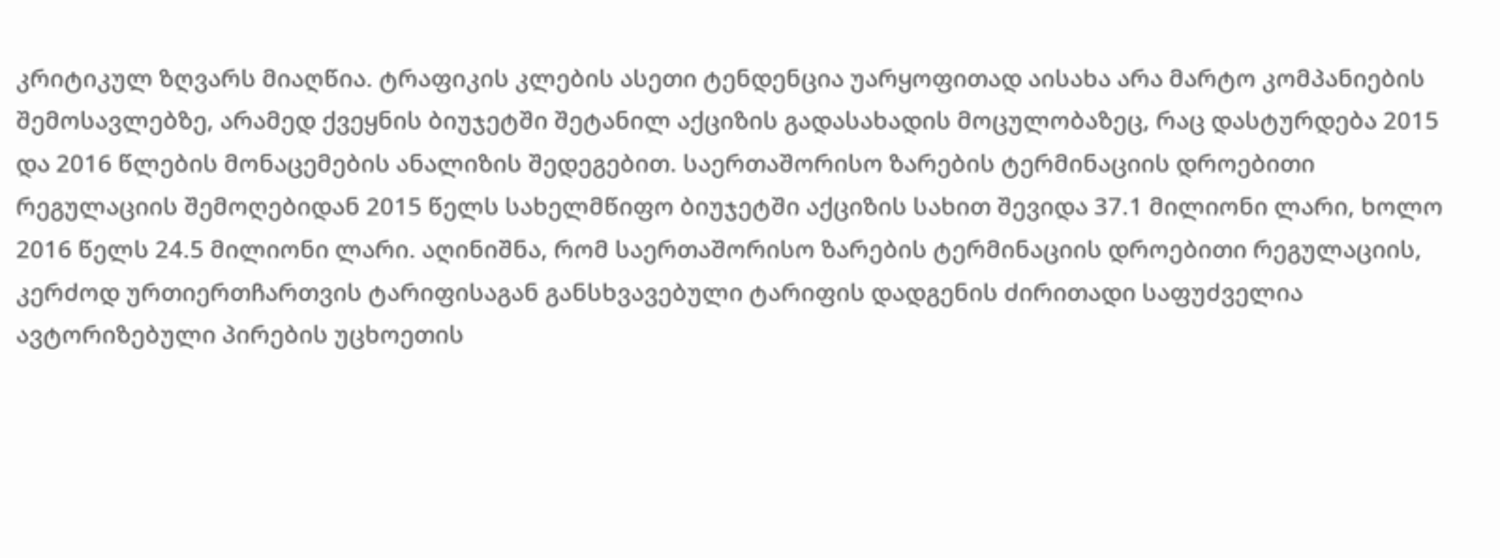კრიტიკულ ზღვარს მიაღწია. ტრაფიკის კლების ასეთი ტენდენცია უარყოფითად აისახა არა მარტო კომპანიების შემოსავლებზე, არამედ ქვეყნის ბიუჯეტში შეტანილ აქციზის გადასახადის მოცულობაზეც, რაც დასტურდება 2015 და 2016 წლების მონაცემების ანალიზის შედეგებით. საერთაშორისო ზარების ტერმინაციის დროებითი რეგულაციის შემოღებიდან 2015 წელს სახელმწიფო ბიუჯეტში აქციზის სახით შევიდა 37.1 მილიონი ლარი, ხოლო 2016 წელს 24.5 მილიონი ლარი. აღინიშნა, რომ საერთაშორისო ზარების ტერმინაციის დროებითი რეგულაციის, კერძოდ ურთიერთჩართვის ტარიფისაგან განსხვავებული ტარიფის დადგენის ძირითადი საფუძველია ავტორიზებული პირების უცხოეთის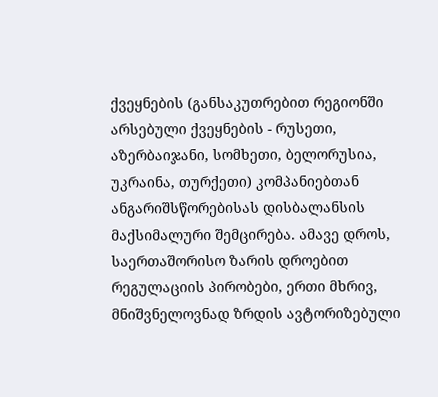ქვეყნების (განსაკუთრებით რეგიონში არსებული ქვეყნების - რუსეთი, აზერბაიჯანი, სომხეთი, ბელორუსია, უკრაინა, თურქეთი) კომპანიებთან ანგარიშსწორებისას დისბალანსის მაქსიმალური შემცირება. ამავე დროს, საერთაშორისო ზარის დროებით რეგულაციის პირობები, ერთი მხრივ, მნიშვნელოვნად ზრდის ავტორიზებული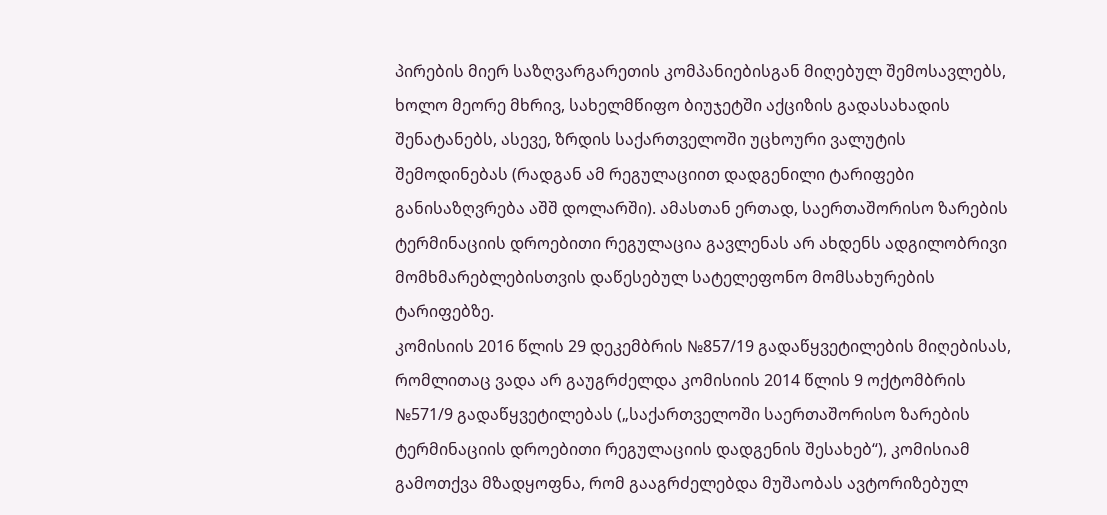პირების მიერ საზღვარგარეთის კომპანიებისგან მიღებულ შემოსავლებს, ხოლო მეორე მხრივ, სახელმწიფო ბიუჯეტში აქციზის გადასახადის შენატანებს, ასევე, ზრდის საქართველოში უცხოური ვალუტის შემოდინებას (რადგან ამ რეგულაციით დადგენილი ტარიფები განისაზღვრება აშშ დოლარში). ამასთან ერთად, საერთაშორისო ზარების ტერმინაციის დროებითი რეგულაცია გავლენას არ ახდენს ადგილობრივი მომხმარებლებისთვის დაწესებულ სატელეფონო მომსახურების ტარიფებზე.
კომისიის 2016 წლის 29 დეკემბრის №857/19 გადაწყვეტილების მიღებისას, რომლითაც ვადა არ გაუგრძელდა კომისიის 2014 წლის 9 ოქტომბრის №571/9 გადაწყვეტილებას („საქართველოში საერთაშორისო ზარების ტერმინაციის დროებითი რეგულაციის დადგენის შესახებ“), კომისიამ გამოთქვა მზადყოფნა, რომ გააგრძელებდა მუშაობას ავტორიზებულ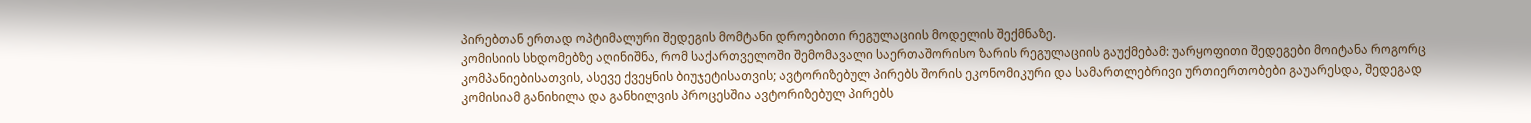პირებთან ერთად ოპტიმალური შედეგის მომტანი დროებითი რეგულაციის მოდელის შექმნაზე.
კომისიის სხდომებზე აღინიშნა, რომ საქართველოში შემომავალი საერთაშორისო ზარის რეგულაციის გაუქმებამ: უარყოფითი შედეგები მოიტანა როგორც კომპანიებისათვის, ასევე ქვეყნის ბიუჯეტისათვის; ავტორიზებულ პირებს შორის ეკონომიკური და სამართლებრივი ურთიერთობები გაუარესდა, შედეგად კომისიამ განიხილა და განხილვის პროცესშია ავტორიზებულ პირებს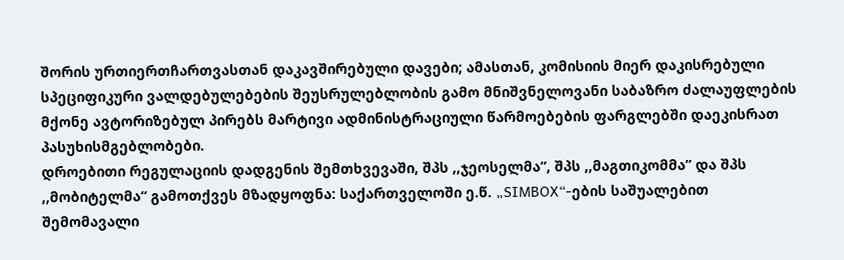შორის ურთიერთჩართვასთან დაკავშირებული დავები; ამასთან, კომისიის მიერ დაკისრებული სპეციფიკური ვალდებულებების შეუსრულებლობის გამო მნიშვნელოვანი საბაზრო ძალაუფლების მქონე ავტორიზებულ პირებს მარტივი ადმინისტრაციული წარმოებების ფარგლებში დაეკისრათ პასუხისმგებლობები.
დროებითი რეგულაციის დადგენის შემთხვევაში, შპს ,,ჯეოსელმა”, შპს ,,მაგთიკომმა” და შპს ,,მობიტელმა“ გამოთქვეს მზადყოფნა: საქართველოში ე.წ. „SIMBOX“-ების საშუალებით შემომავალი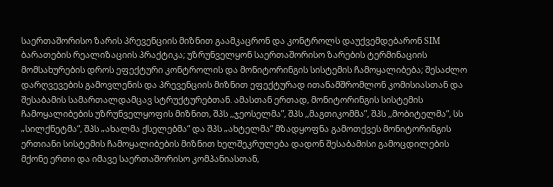საერთაშორისო ზარის პრევენციის მიზნით გაამკაცრონ და კონტროლს დაუქვემდებარონ SIM ბარათების რეალიზაციის პრაქტიკა; უზრუნველყონ საერთაშორისო ზარების ტერმინაციის მომსახურების დროს ეფექტური კონტროლის და მონიტორინგის სისტემის ჩამოყალიბება; შესაძლო დარღვევების გამოვლენის და პრევენციის მიზნით ეფექტურად ითანამშრომლონ კომისიასთან და შესაბამის სამართალდამცავ სტრუქტურებთან. ამასთან ერთად, მონიტორინგის სისტემის ჩამოყალიბების უზრუნველყოფის მიზნით, შპს ,,ჯეოსელმა”, შპს ,,მაგთიკომმა”, შპს ,,მობიტელმა“, სს „სილქნეტმა“, შპს „ახალმა ქსელებმა“ და შპს „ახტელმა“ მზადყოფნა გამოთქვეს მონიტორინგის ერთიანი სისტემის ჩამოყალიბების მიზნით ხელშეკრულება დადონ შესაბამისი გამოცდილების მქონე ერთი და იმავე საერთაშორისო კომპანიასთან,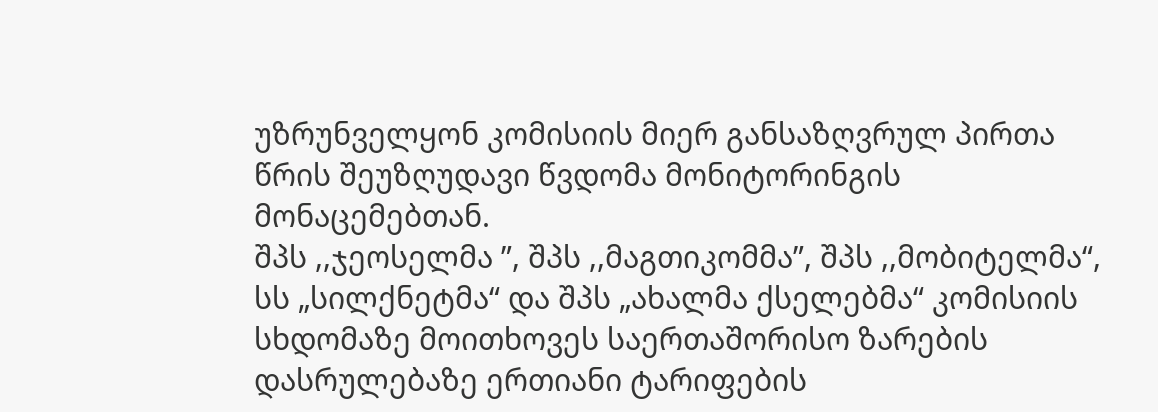უზრუნველყონ კომისიის მიერ განსაზღვრულ პირთა წრის შეუზღუდავი წვდომა მონიტორინგის მონაცემებთან.
შპს ,,ჯეოსელმა ”, შპს ,,მაგთიკომმა”, შპს ,,მობიტელმა“, სს „სილქნეტმა“ და შპს „ახალმა ქსელებმა“ კომისიის სხდომაზე მოითხოვეს საერთაშორისო ზარების დასრულებაზე ერთიანი ტარიფების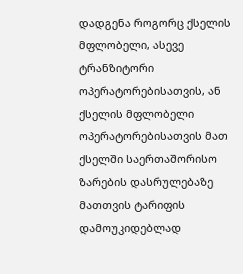დადგენა როგორც ქსელის მფლობელი, ასევე ტრანზიტორი ოპერატორებისათვის, ან ქსელის მფლობელი ოპერატორებისათვის მათ ქსელში საერთაშორისო ზარების დასრულებაზე მათთვის ტარიფის დამოუკიდებლად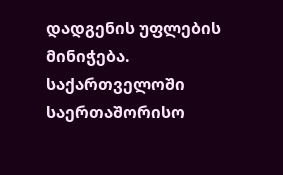დადგენის უფლების მინიჭება.
საქართველოში საერთაშორისო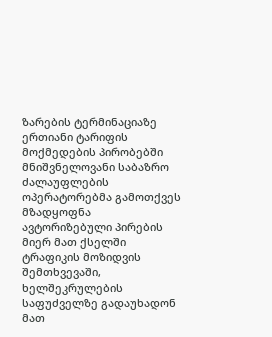ზარების ტერმინაციაზე ერთიანი ტარიფის მოქმედების პირობებში მნიშვნელოვანი საბაზრო ძალაუფლების ოპერატორებმა გამოთქვეს მზადყოფნა ავტორიზებული პირების მიერ მათ ქსელში ტრაფიკის მოზიდვის შემთხვევაში, ხელშეკრულების საფუძველზე გადაუხადონ მათ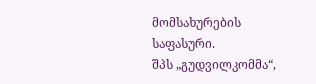მომსახურების საფასური.
შპს „გუდვილკომმა“,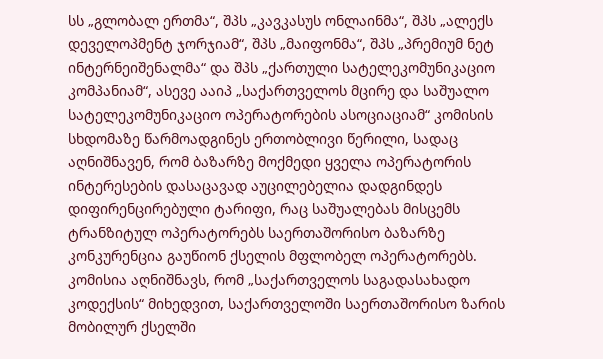სს „გლობალ ერთმა“, შპს „კავკასუს ონლაინმა“, შპს „ალექს დეველოპმენტ ჯორჯიამ“, შპს „მაიფონმა“, შპს „პრემიუმ ნეტ ინტერნეიშენალმა“ და შპს „ქართული სატელეკომუნიკაციო კომპანიამ“, ასევე ააიპ „საქართველოს მცირე და საშუალო სატელეკომუნიკაციო ოპერატორების ასოციაციამ“ კომისის სხდომაზე წარმოადგინეს ერთობლივი წერილი, სადაც აღნიშნავენ, რომ ბაზარზე მოქმედი ყველა ოპერატორის ინტერესების დასაცავად აუცილებელია დადგინდეს დიფირენცირებული ტარიფი, რაც საშუალებას მისცემს ტრანზიტულ ოპერატორებს საერთაშორისო ბაზარზე კონკურენცია გაუწიონ ქსელის მფლობელ ოპერატორებს.
კომისია აღნიშნავს, რომ „საქართველოს საგადასახადო კოდექსის“ მიხედვით, საქართველოში საერთაშორისო ზარის მობილურ ქსელში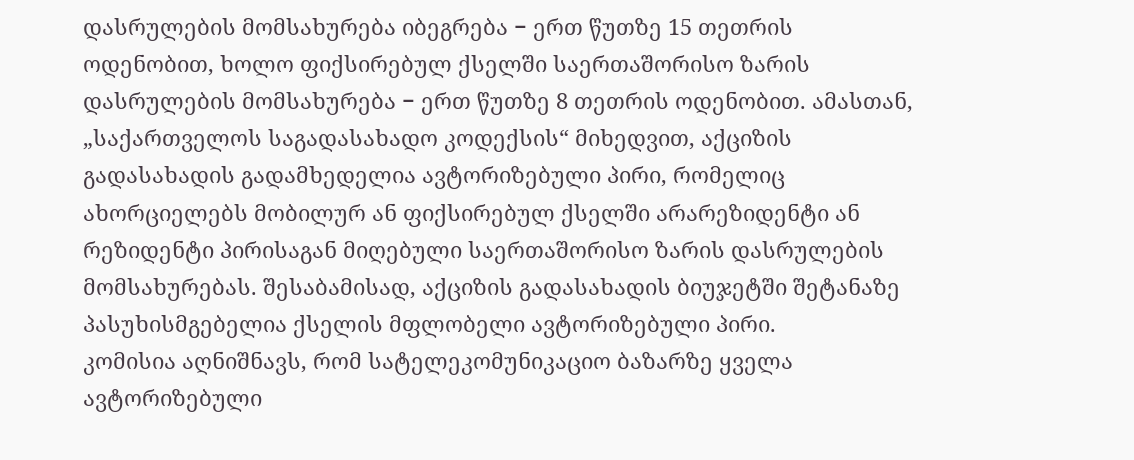დასრულების მომსახურება იბეგრება − ერთ წუთზე 15 თეთრის ოდენობით, ხოლო ფიქსირებულ ქსელში საერთაშორისო ზარის დასრულების მომსახურება − ერთ წუთზე 8 თეთრის ოდენობით. ამასთან, „საქართველოს საგადასახადო კოდექსის“ მიხედვით, აქციზის გადასახადის გადამხედელია ავტორიზებული პირი, რომელიც ახორციელებს მობილურ ან ფიქსირებულ ქსელში არარეზიდენტი ან რეზიდენტი პირისაგან მიღებული საერთაშორისო ზარის დასრულების მომსახურებას. შესაბამისად, აქციზის გადასახადის ბიუჯეტში შეტანაზე პასუხისმგებელია ქსელის მფლობელი ავტორიზებული პირი.
კომისია აღნიშნავს, რომ სატელეკომუნიკაციო ბაზარზე ყველა ავტორიზებული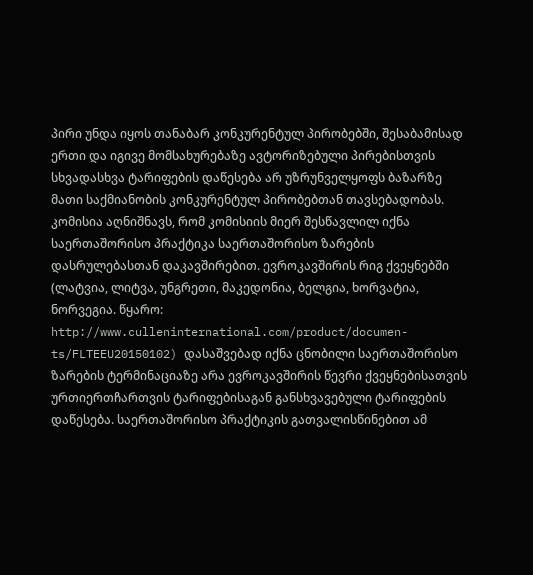პირი უნდა იყოს თანაბარ კონკურენტულ პირობებში, შესაბამისად ერთი და იგივე მომსახურებაზე ავტორიზებული პირებისთვის სხვადასხვა ტარიფების დაწესება არ უზრუნველყოფს ბაზარზე მათი საქმიანობის კონკურენტულ პირობებთან თავსებადობას.
კომისია აღნიშნავს, რომ კომისიის მიერ შესწავლილ იქნა საერთაშორისო პრაქტიკა საერთაშორისო ზარების დასრულებასთან დაკავშირებით. ევროკავშირის რიგ ქვეყნებში (ლატვია, ლიტვა, უნგრეთი, მაკედონია, ბელგია, ხორვატია, ნორვეგია. წყარო: http://www.culleninternational.com/product/documen-ts/FLTEEU20150102) დასაშვებად იქნა ცნობილი საერთაშორისო ზარების ტერმინაციაზე არა ევროკავშირის წევრი ქვეყნებისათვის ურთიერთჩართვის ტარიფებისაგან განსხვავებული ტარიფების დაწესება. საერთაშორისო პრაქტიკის გათვალისწინებით ამ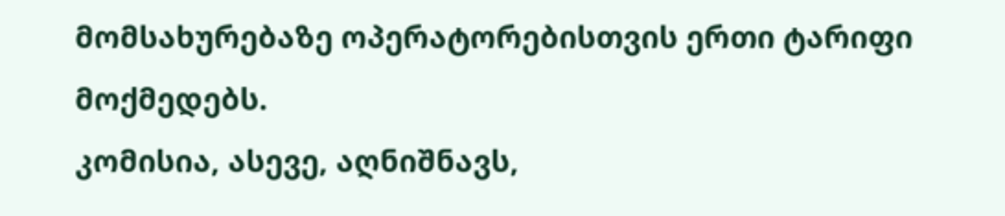მომსახურებაზე ოპერატორებისთვის ერთი ტარიფი მოქმედებს.
კომისია, ასევე, აღნიშნავს,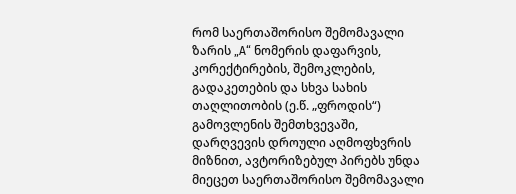რომ საერთაშორისო შემომავალი ზარის „A“ ნომერის დაფარვის, კორექტირების, შემოკლების, გადაკეთების და სხვა სახის თაღლითობის (ე.წ. „ფროდის“) გამოვლენის შემთხვევაში, დარღვევის დროული აღმოფხვრის მიზნით, ავტორიზებულ პირებს უნდა მიეცეთ საერთაშორისო შემომავალი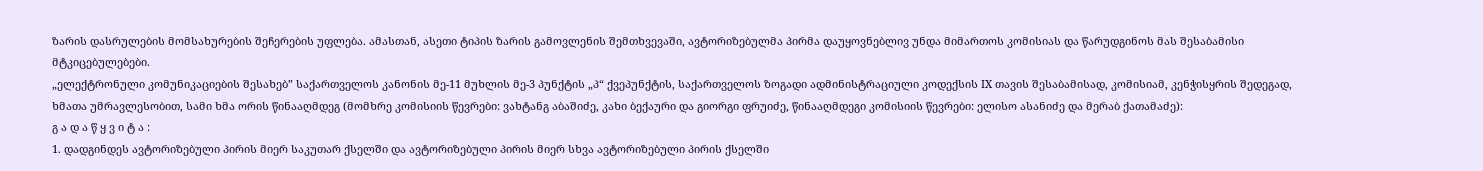ზარის დასრულების მომსახურების შეჩერების უფლება. ამასთან, ასეთი ტიპის ზარის გამოვლენის შემთხვევაში, ავტორიზებულმა პირმა დაუყოვნებლივ უნდა მიმართოს კომისიას და წარუდგინოს მას შესაბამისი მტკიცებულებები.
„ელექტრონული კომუნიკაციების შესახებ” საქართველოს კანონის მე-11 მუხლის მე-3 პუნქტის „პ“ ქვეპუნქტის, საქართველოს ზოგადი ადმინისტრაციული კოდექსის IX თავის შესაბამისად, კომისიამ, კენჭისყრის შედეგად, ხმათა უმრავლესობით, სამი ხმა ორის წინააღმდეგ (მომხრე კომისიის წევრები: ვახტანგ აბაშიძე, კახი ბექაური და გიორგი ფრუიძე, წინააღმდეგი კომისიის წევრები: ელისო ასანიძე და მერაბ ქათამაძე):
გ ა დ ა წ ყ ვ ი ტ ა :
1. დადგინდეს ავტორიზებული პირის მიერ საკუთარ ქსელში და ავტორიზებული პირის მიერ სხვა ავტორიზებული პირის ქსელში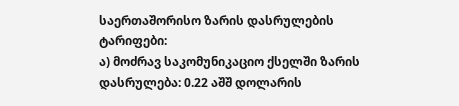საერთაშორისო ზარის დასრულების ტარიფები:
ა) მოძრავ საკომუნიკაციო ქსელში ზარის დასრულება: 0.22 აშშ დოლარის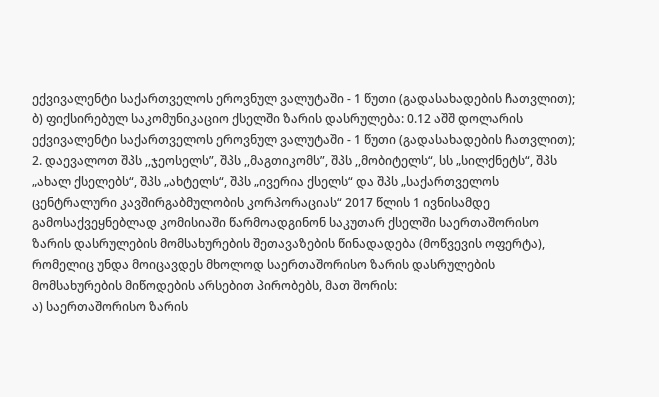ექვივალენტი საქართველოს ეროვნულ ვალუტაში - 1 წუთი (გადასახადების ჩათვლით);
ბ) ფიქსირებულ საკომუნიკაციო ქსელში ზარის დასრულება: 0.12 აშშ დოლარის ექვივალენტი საქართველოს ეროვნულ ვალუტაში - 1 წუთი (გადასახადების ჩათვლით);
2. დაევალოთ შპს ,,ჯეოსელს”, შპს ,,მაგთიკომს”, შპს ,,მობიტელს“, სს „სილქნეტს“, შპს „ახალ ქსელებს“, შპს „ახტელს“, შპს „ივერია ქსელს“ და შპს „საქართველოს ცენტრალური კავშირგაბმულობის კორპორაციას“ 2017 წლის 1 ივნისამდე გამოსაქვეყნებლად კომისიაში წარმოადგინონ საკუთარ ქსელში საერთაშორისო ზარის დასრულების მომსახურების შეთავაზების წინადადება (მოწვევის ოფერტა), რომელიც უნდა მოიცავდეს მხოლოდ საერთაშორისო ზარის დასრულების მომსახურების მიწოდების არსებით პირობებს, მათ შორის:
ა) საერთაშორისო ზარის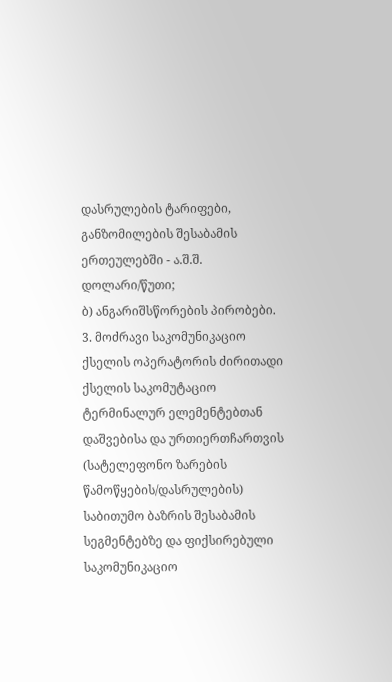დასრულების ტარიფები, განზომილების შესაბამის ერთეულებში - ა.შ.შ. დოლარი/წუთი;
ბ) ანგარიშსწორების პირობები.
3. მოძრავი საკომუნიკაციო ქსელის ოპერატორის ძირითადი ქსელის საკომუტაციო ტერმინალურ ელემენტებთან დაშვებისა და ურთიერთჩართვის (სატელეფონო ზარების წამოწყების/დასრულების) საბითუმო ბაზრის შესაბამის სეგმენტებზე და ფიქსირებული საკომუნიკაციო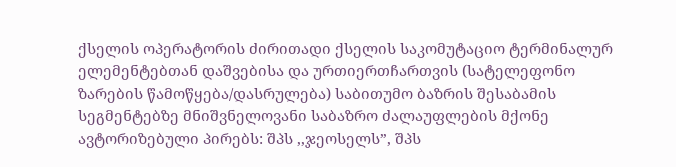ქსელის ოპერატორის ძირითადი ქსელის საკომუტაციო ტერმინალურ ელემენტებთან დაშვებისა და ურთიერთჩართვის (სატელეფონო ზარების წამოწყება/დასრულება) საბითუმო ბაზრის შესაბამის სეგმენტებზე მნიშვნელოვანი საბაზრო ძალაუფლების მქონე ავტორიზებული პირებს: შპს ,,ჯეოსელს”, შპს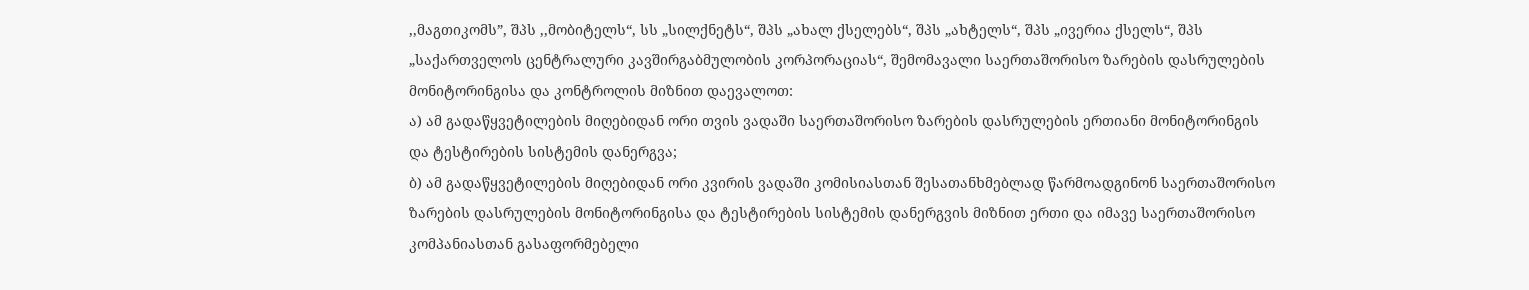,,მაგთიკომს”, შპს ,,მობიტელს“, სს „სილქნეტს“, შპს „ახალ ქსელებს“, შპს „ახტელს“, შპს „ივერია ქსელს“, შპს „საქართველოს ცენტრალური კავშირგაბმულობის კორპორაციას“, შემომავალი საერთაშორისო ზარების დასრულების მონიტორინგისა და კონტროლის მიზნით დაევალოთ:
ა) ამ გადაწყვეტილების მიღებიდან ორი თვის ვადაში საერთაშორისო ზარების დასრულების ერთიანი მონიტორინგის და ტესტირების სისტემის დანერგვა;
ბ) ამ გადაწყვეტილების მიღებიდან ორი კვირის ვადაში კომისიასთან შესათანხმებლად წარმოადგინონ საერთაშორისო ზარების დასრულების მონიტორინგისა და ტესტირების სისტემის დანერგვის მიზნით ერთი და იმავე საერთაშორისო კომპანიასთან გასაფორმებელი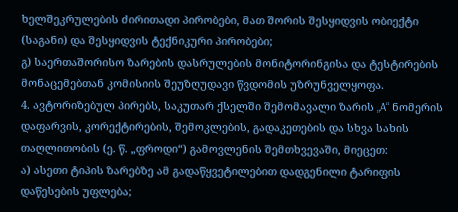ხელშეკრულების ძირითადი პირობები, მათ შორის შესყიდვის ობიექტი (საგანი) და შესყიდვის ტექნიკური პირობები;
გ) საერთაშორისო ზარების დასრულების მონიტორინგისა და ტესტირების მონაცემებთან კომისიის შეუზღუდავი წვდომის უზრუნველყოფა.
4. ავტორიზებულ პირებს, საკუთარ ქსელში შემომავალი ზარის „A“ ნომერის დაფარვის, კორექტირების, შემოკლების, გადაკეთების და სხვა სახის თაღლითობის (ე. წ. „ფროდი“) გამოვლენის შემთხვევაში, მიეცეთ:
ა) ასეთი ტიპის ზარებზე ამ გადაწყვეტილებით დადგენილი ტარიფის დაწესების უფლება;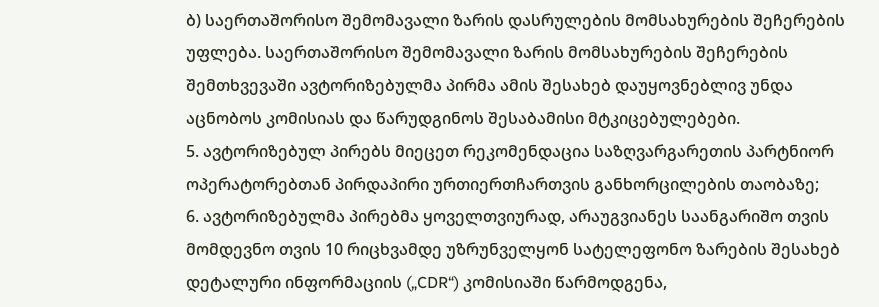ბ) საერთაშორისო შემომავალი ზარის დასრულების მომსახურების შეჩერების უფლება. საერთაშორისო შემომავალი ზარის მომსახურების შეჩერების შემთხვევაში ავტორიზებულმა პირმა ამის შესახებ დაუყოვნებლივ უნდა აცნობოს კომისიას და წარუდგინოს შესაბამისი მტკიცებულებები.
5. ავტორიზებულ პირებს მიეცეთ რეკომენდაცია საზღვარგარეთის პარტნიორ ოპერატორებთან პირდაპირი ურთიერთჩართვის განხორცილების თაობაზე;
6. ავტორიზებულმა პირებმა ყოველთვიურად, არაუგვიანეს საანგარიშო თვის მომდევნო თვის 10 რიცხვამდე უზრუნველყონ სატელეფონო ზარების შესახებ დეტალური ინფორმაციის („CDR“) კომისიაში წარმოდგენა,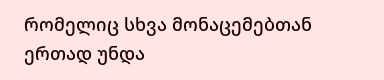რომელიც სხვა მონაცემებთან ერთად უნდა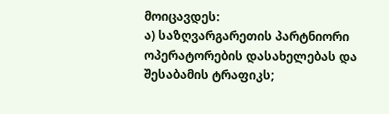მოიცავდეს:
ა) საზღვარგარეთის პარტნიორი ოპერატორების დასახელებას და შესაბამის ტრაფიკს;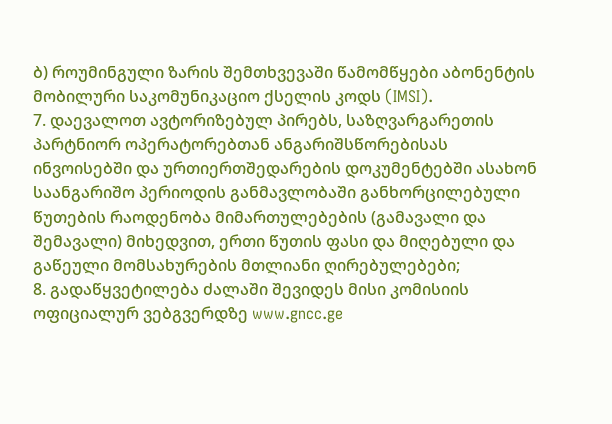ბ) როუმინგული ზარის შემთხვევაში წამომწყები აბონენტის მობილური საკომუნიკაციო ქსელის კოდს (IMSI).
7. დაევალოთ ავტორიზებულ პირებს, საზღვარგარეთის პარტნიორ ოპერატორებთან ანგარიშსწორებისას ინვოისებში და ურთიერთშედარების დოკუმენტებში ასახონ საანგარიშო პერიოდის განმავლობაში განხორცილებული წუთების რაოდენობა მიმართულებების (გამავალი და შემავალი) მიხედვით, ერთი წუთის ფასი და მიღებული და გაწეული მომსახურების მთლიანი ღირებულებები;
8. გადაწყვეტილება ძალაში შევიდეს მისი კომისიის ოფიციალურ ვებგვერდზე www.gncc.ge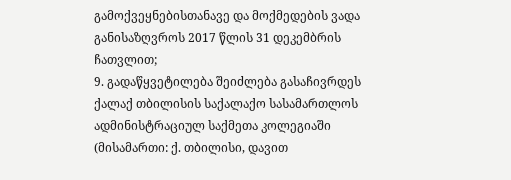გამოქვეყნებისთანავე და მოქმედების ვადა განისაზღვროს 2017 წლის 31 დეკემბრის ჩათვლით;
9. გადაწყვეტილება შეიძლება გასაჩივრდეს ქალაქ თბილისის საქალაქო სასამართლოს ადმინისტრაციულ საქმეთა კოლეგიაში (მისამართი: ქ. თბილისი, დავით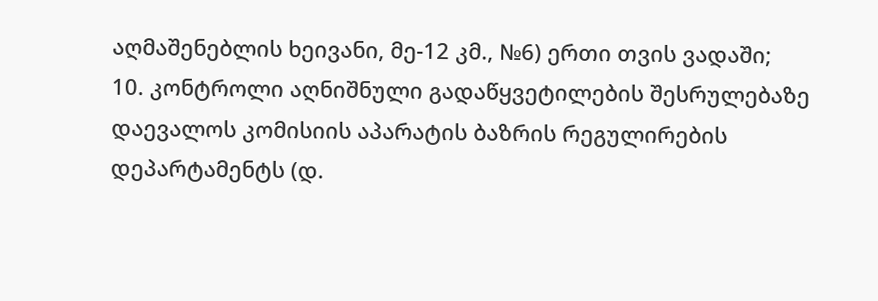აღმაშენებლის ხეივანი, მე-12 კმ., №6) ერთი თვის ვადაში;
10. კონტროლი აღნიშნული გადაწყვეტილების შესრულებაზე დაევალოს კომისიის აპარატის ბაზრის რეგულირების დეპარტამენტს (დ.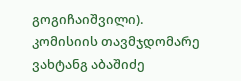გოგიჩაიშვილი).
კომისიის თავმჯდომარე ვახტანგ აბაშიძე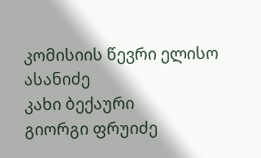კომისიის წევრი ელისო ასანიძე
კახი ბექაური
გიორგი ფრუიძე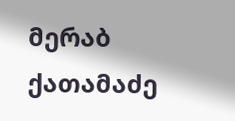მერაბ ქათამაძე